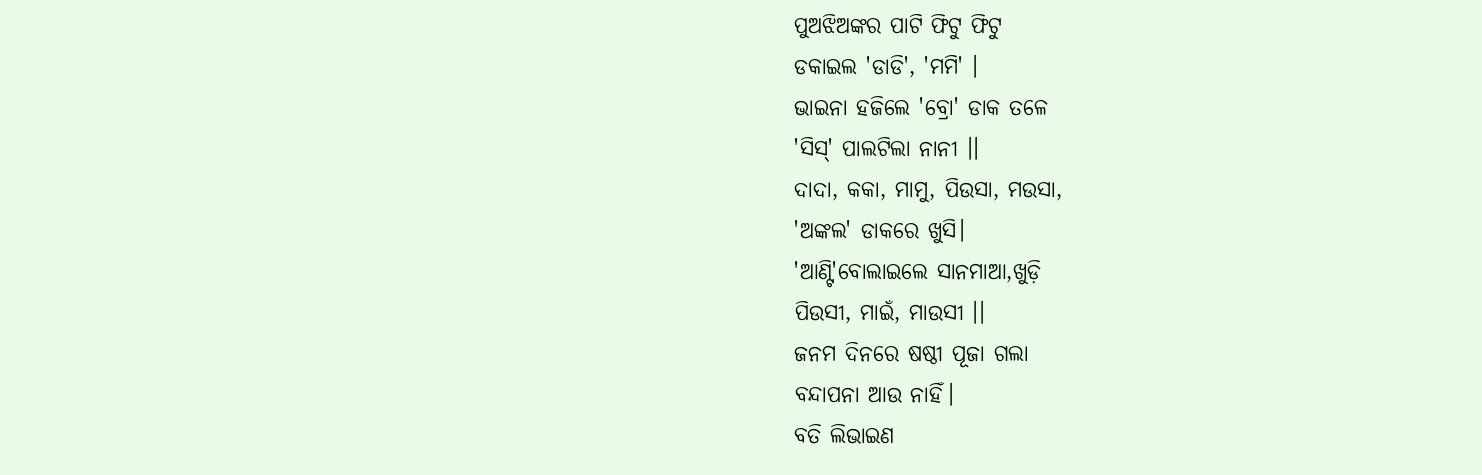ପୁଅଝିଅଙ୍କର ପାଟି ଫିଟୁ ଫିଟୁ
ଡକାଇଲ 'ଡାଡି', 'ମମି' ।
ଭାଇନା ହଜିଲେ 'ବ୍ରୋ' ଡାକ ତଳେ
'ସିସ୍' ପାଲଟିଲା ନାନୀ ।।
ଦାଦା, କକା, ମାମୁ, ପିଉସା, ମଉସା,
'ଅଙ୍କଲ' ଡାକରେ ଖୁସି।
'ଆଣ୍ଟି'ବୋଲାଇଲେ ସାନମାଆ,ଖୁଡ଼ି
ପିଉସୀ, ମାଇଁ, ମାଉସୀ ।।
ଜନମ ଦିନରେ ଷଷ୍ଠୀ ପୂଜା ଗଲା
ବନ୍ଦାପନା ଆଉ ନାହିଁ।
ବତି ଲିଭାଇଣ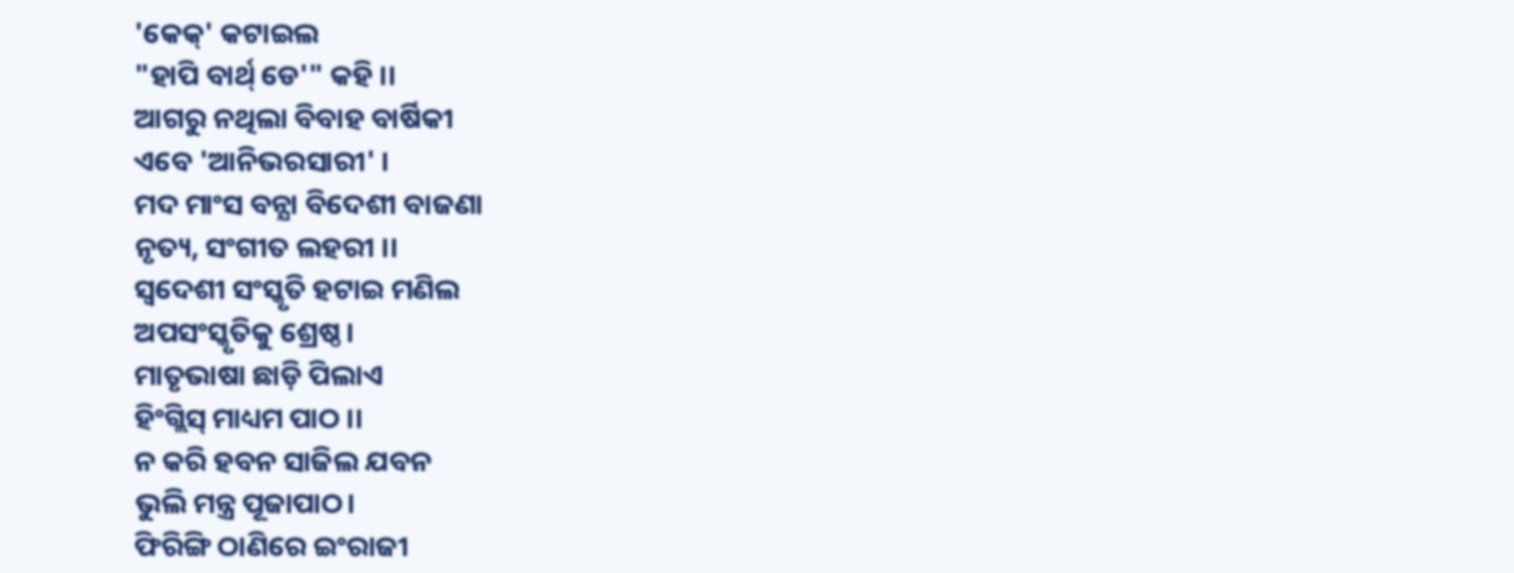'କେକ୍' କଟାଇଲ
"ହାପି ବାର୍ଥ୍ ଡେ'" କହି ।।
ଆଗରୁ ନଥିଲା ବିବାହ ବାର୍ଷିକୀ
ଏବେ 'ଆନିଭରସାରୀ' ।
ମଦ ମାଂସ ବନ୍ଯା ବିଦେଶୀ ବାଜଣା
ନୃତ୍ୟ, ସଂଗୀତ ଲହରୀ ।।
ସ୍ବଦେଶୀ ସଂସ୍କୃତି ହଟାଇ ମଣିଲ
ଅପସଂସ୍କୃତିକୁ ଶ୍ରେଷ୍ଠ।
ମାତୃଭାଷା ଛାଡ଼ି ପିଲାଏ
ହିଂଗ୍ଲିସ୍ ମାଧ୍ୟମ ପାଠ ।।
ନ କରି ହବନ ସାଜିଲ ଯବନ
ଭୁଲି ମନ୍ତ୍ର ପୂଜାପାଠ।
ଫିରିଙ୍ଗି ଠାଣିରେ ଇଂରାଜୀ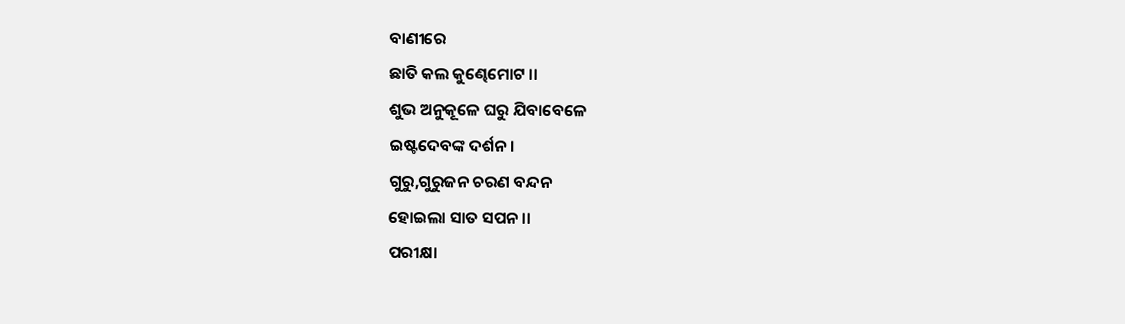ବାଣୀରେ
ଛାତି କଲ କୁଣ୍ଢେମୋଟ ।।
ଶୁଭ ଅନୁକୂଳେ ଘରୁ ଯିବାବେଳେ
ଇଷ୍ଟଦେବଙ୍କ ଦର୍ଶନ।
ଗୁରୁ,ଗୁରୁଜନ ଚରଣ ବନ୍ଦନ
ହୋଇଲା ସାତ ସପନ ।।
ପରୀକ୍ଷା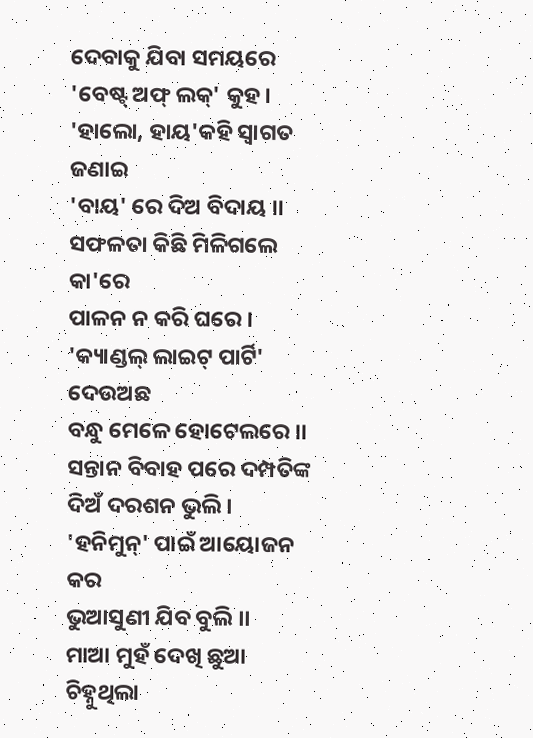ଦେବାକୁ ଯିବା ସମୟରେ
'ବେଷ୍ଟ୍ ଅଫ୍ ଲକ୍' କୁହ।
'ହାଲୋ, ହାୟ'କହି ସ୍ୱାଗତ ଜଣାଇ
'ବାୟ' ରେ ଦିଅ ବିଦାୟ ।।
ସଫଳତା କିଛି ମିଳିଗଲେ କା'ରେ
ପାଳନ ନ କରି ଘରେ ।
'କ୍ୟାଣ୍ଡଲ୍ ଲାଇଟ୍ ପାର୍ଟି' ଦେଉଅଛ
ବନ୍ଧୁ ମେଳେ ହୋଟେଲରେ ।।
ସନ୍ତାନ ବିବାହ ପରେ ଦମ୍ପତିଙ୍କ
ଦିଅଁ ଦରଶନ ଭୁଲି।
'ହନିମୁନ୍' ପାଇଁ ଆୟୋଜନ କର
ଭୁଆସୁଣୀ ଯିବ ବୁଲି ।।
ମାଆ ମୁହଁ ଦେଖି ଛୁଆ ଚିହ୍ନୁଥିଲା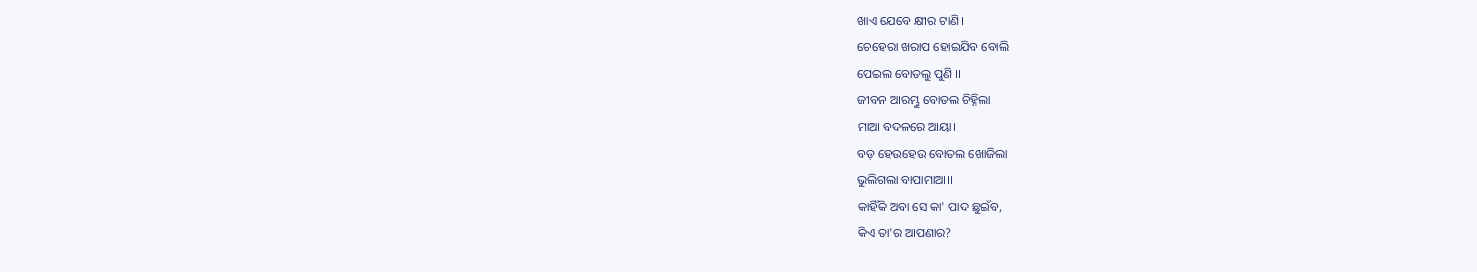ଖାଏ ଯେବେ କ୍ଷୀର ଟାଣି।
ଚେହେରା ଖରାପ ହୋଇଯିବ ବୋଲି
ପେଇଲ ବୋତଲୁ ପୁଣି ।।
ଜୀବନ ଆରମ୍ଭୁ ବୋତଲ ଚିହ୍ନିଲା
ମାଆ ବଦଳରେ ଆୟା।
ବଡ଼ ହେଉହେଉ ବୋତଲ ଖୋଜିଲା
ଭୁଲିଗଲା ବାପାମାଆ।।
କାହିଁକି ଅବା ସେ କା' ପାଦ ଛୁଇଁବ,
କିଏ ତା'ର ଆପଣାର?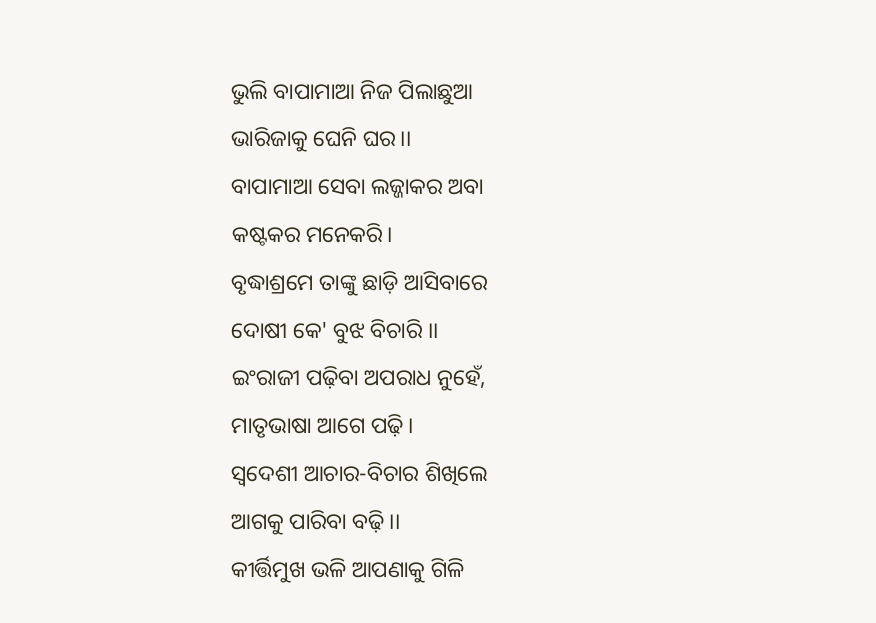ଭୁଲି ବାପାମାଆ ନିଜ ପିଲାଛୁଆ
ଭାରିଜାକୁ ଘେନି ଘର।।
ବାପାମାଆ ସେବା ଲଜ୍ଜାକର ଅବା
କଷ୍ଟକର ମନେକରି।
ବୃଦ୍ଧାଶ୍ରମେ ତାଙ୍କୁ ଛାଡ଼ି ଆସିବାରେ
ଦୋଷୀ କେ' ବୁଝ ବିଚାରି ।।
ଇଂରାଜୀ ପଢ଼ିବା ଅପରାଧ ନୁହେଁ,
ମାତୃଭାଷା ଆଗେ ପଢ଼ି।
ସ୍ୱଦେଶୀ ଆଚାର-ବିଚାର ଶିଖିଲେ
ଆଗକୁ ପାରିବା ବଢ଼ି।।
କୀର୍ତ୍ତିମୁଖ ଭଳି ଆପଣାକୁ ଗିଳି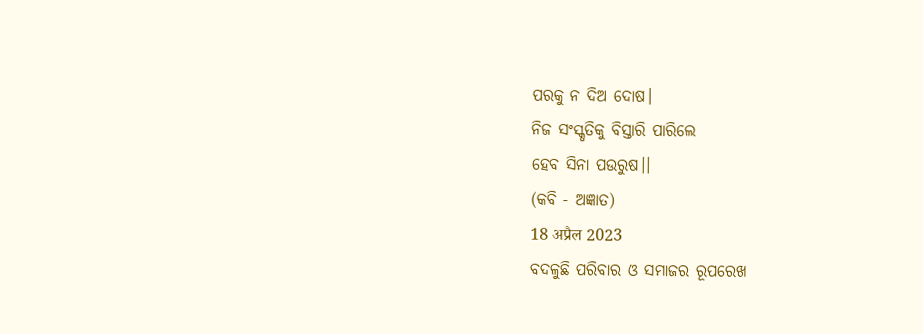ପରକୁ ନ ଦିଅ ଦୋଷ।
ନିଜ ସଂସ୍କୃତିକୁ ବିସ୍ତାରି ପାରିଲେ
ହେବ ସିନା ପଉରୁଷ।।
(କବି - ଅଜ୍ଞାତ)
18 अप्रैल 2023
ବଦଳୁଛି ପରିବାର ଓ ସମାଜର ରୂପରେଖ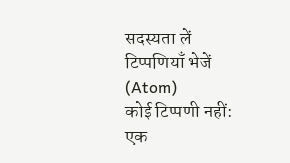सदस्यता लें
टिप्पणियाँ भेजें (Atom)
कोई टिप्पणी नहीं:
एक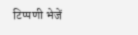टिप्पणी भेजें